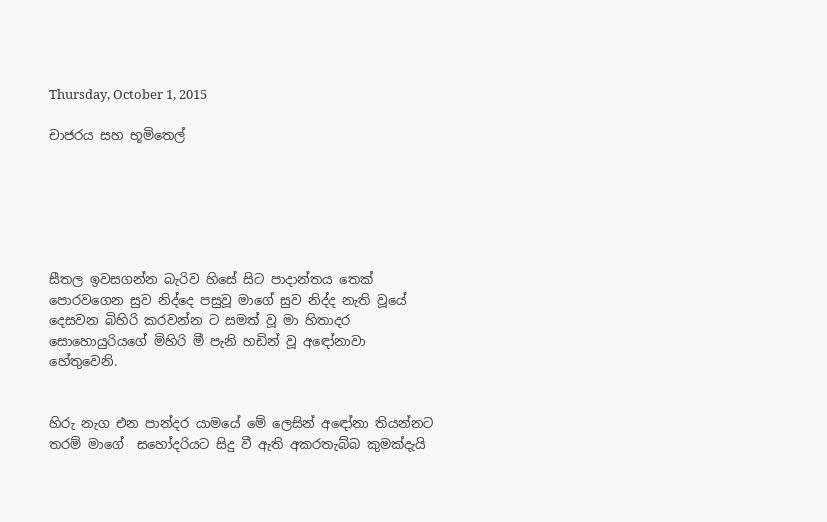Thursday, October 1, 2015

චාජරය සහ භූමිතෙල්






සීතල ඉවසගන්න බැරිව හිසේ සිට පාදාන්තය තෙක් පොරවගෙන සුව නිද්දෙ පසුවූ මාගේ සුව නිද්ද නැති වූයේ දෙසවන බිහිරි කරවන්න ට සමත් වූ මා හිතාදර සොහොයුරියගේ මිහිරි මී පැනි හඩින් වූ අඳෝනාවා හේතුවෙනි.


හිරු නැග එන පාන්දර යාමයේ මේ ලෙසින් අඳෝනා තියන්නට තරම් මාගේ  සහෝදරියට සිදු වී ඇති අකරතැබ්බ කුමක්දැයි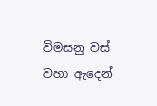විමසනු වස් වහා ඇදෙන්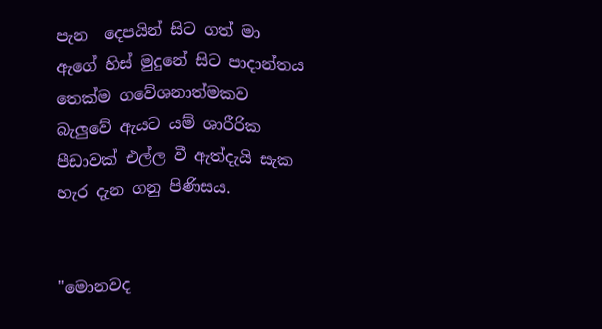පැන  දෙපයින් සිට ගත් මා ඇගේ හිස් මුදුනේ සිට පාදාන්තය තෙක්ම ගවේශනාත්මකව බැලුවේ ඇයට යම් ශාරීරික පීඩාවක් එල්ල වී ඇත්දැයි සැක හැර දැන ගනු පිණිසය.


"මොනවද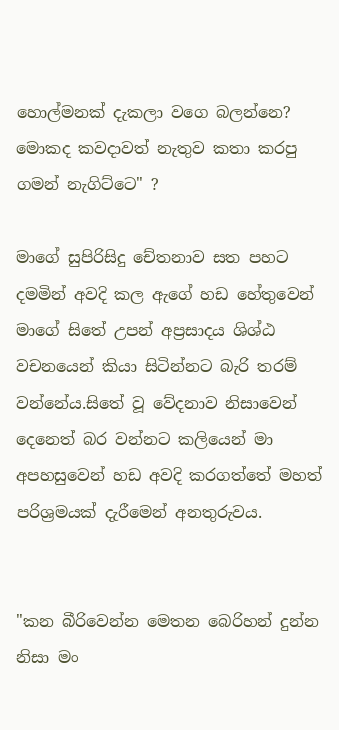හොල්මනක් දැකලා වගෙ බලන්නෙ? මොකද කවදාවත් නැතුව කතා කරපු ගමන් නැගිට්ටෙ" ?

මාගේ සුපිරිසිදු චේතනාව සත පහට දමමින් අවදි කල ඇගේ හඩ හේතුවෙන් මාගේ සිතේ උපන් අප්‍රසාදය ශිශ්ඨ වචනයෙන් කියා සිටින්නට බැරි තරම් වන්නේය.සිතේ වූ වේදනාව නිසාවෙන් දෙනෙත් බර වන්නට කලියෙන් මා අපහසුවෙන් හඩ අවදි කරගත්තේ මහත් පරිශ්‍රමයක් දැරීමෙන් අනතුරුවය.


"කන බීරිවෙන්න මෙතන බෙරිහන් දුන්න නිසා මං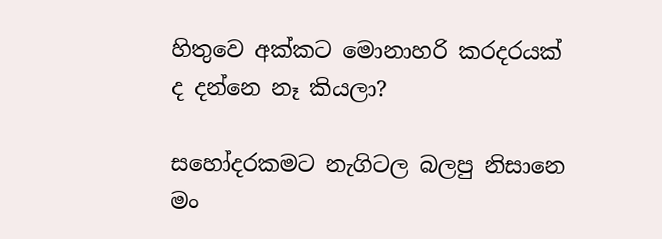හිතුවෙ අක්කට මොනාහරි කරදරයක් ද දන්නෙ නෑ කියලා?

සහෝදරකමට නැගිටල බලපු නිසානෙ මං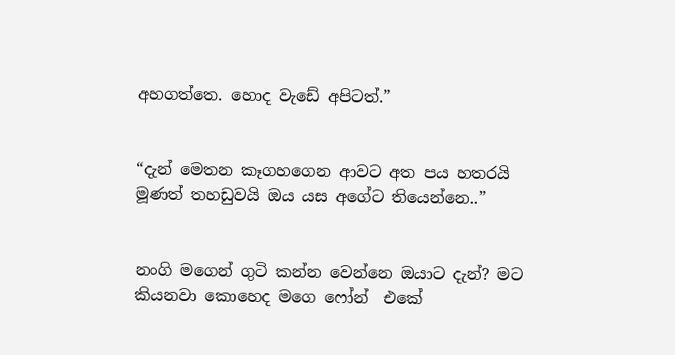අහගත්තෙ. හොද වැඩේ අපිටත්.”


“දැන් මෙතන කෑගහගෙන ආවට අත පය හතරයි මූණත් තහඩුවයි ඔය යස අගේට තියෙන්නෙ..”


නංගි මගෙන් ගුටි කන්න වෙන්නෙ ඔයාට දැන්? මට කියනවා කොහෙද මගෙ ෆෝන්  එකේ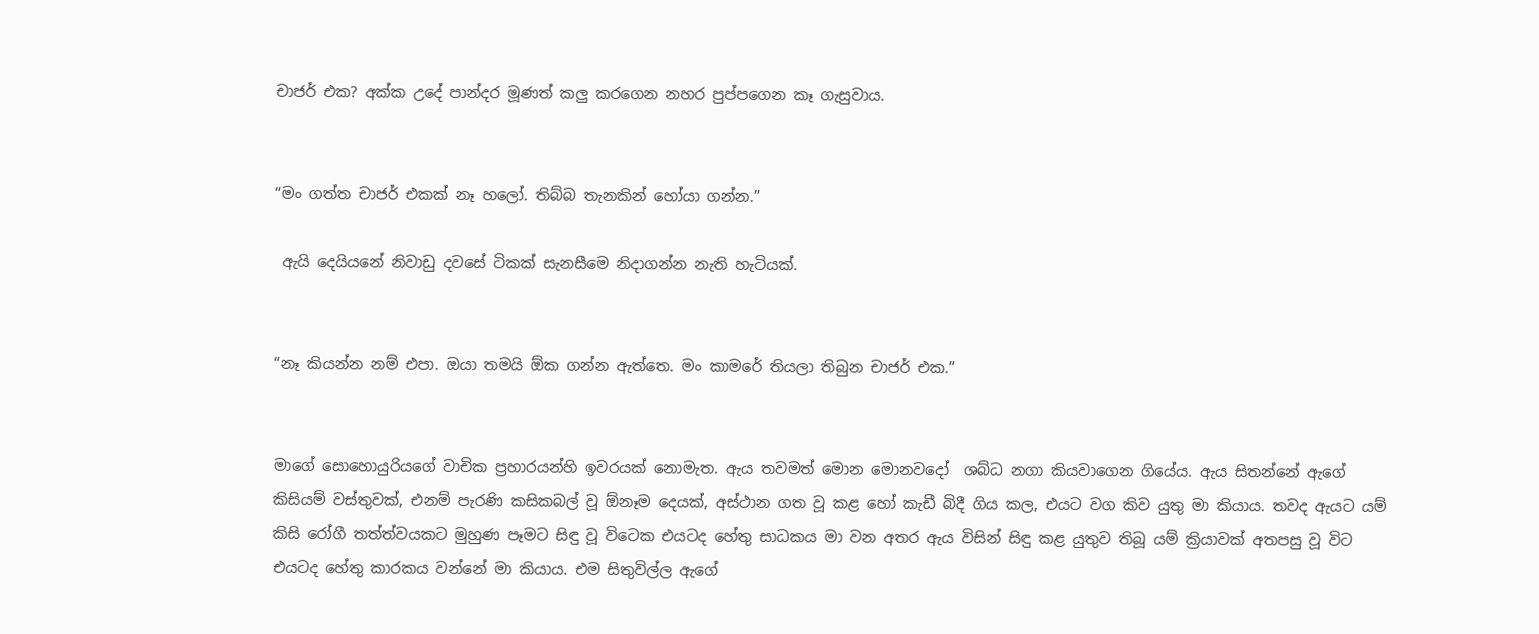චාජර් එක? අක්ක උදේ පාන්දර මූණත් කලු කරගෙන නහර පුප්පගෙන කෑ ගැසුවාය.


“මං ගත්ත චාජර් එකක් නෑ හලෝ. තිබ්බ තැනකින් හෝයා ගන්න.”

 ඇයි දෙයියනේ නිවාඩු දවසේ ටිකක් සැනසීමෙ නිදාගන්න නැති හැටියක්.


“නෑ කියන්න නම් එපා. ඔයා තමයි ඕක ගන්න ඇත්තෙ. මං කාමරේ තියලා තිබුන චාජර් එක.”


මාගේ සොහොයුරියගේ වාචික ප්‍රහාරයන්හි ඉවරයක් නොමැත. ඇය තවමත් මොන මොනවදෝ  ශබ්ධ නගා කියවාගෙන ගියේය. ඇය සිතන්නේ ඇගේ කිසියම් වස්තුවක්, එනම් පැරණි කසිකබල් වූ ඕනෑම දෙයක්, අස්ථාන ගත වූ කළ හෝ කැඩී බිදී ගිය කල, එයට වග කිව යුතු මා කියාය. තවද ඇයට යම් කිසි රෝගී තත්ත්වයකට මුහුණ පෑමට සිඳු වූ විටෙක එයටද හේතු සාධකය මා වන අතර ඇය විසින් සිඳු කළ යුතුව තිබූ යම් ක්‍රියාවක් අතපසු වූ විට එයටද හේතු කාරකය වන්නේ මා කියාය. එම සිතුවිල්ල ඇගේ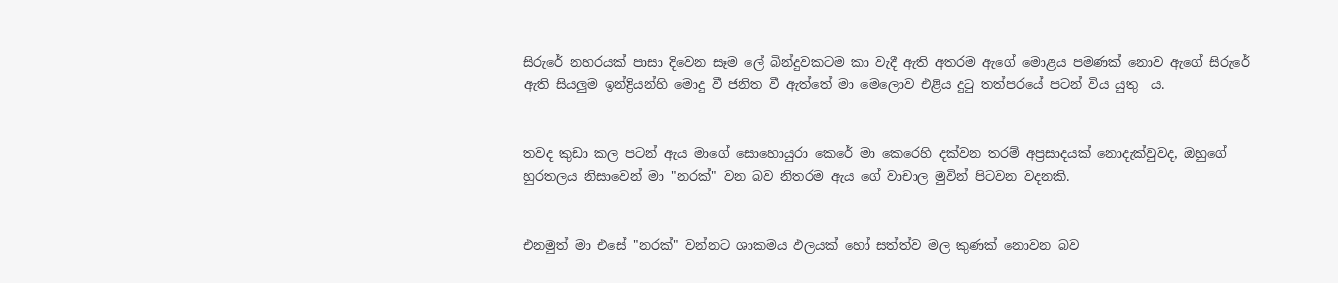සිරුරේ නහරයක් පාසා දිවෙන සෑම ලේ බින්දුවකටම කා වැදී ඇති අතරම ඇගේ මොළය පමණක් නොව ඇගේ සිරුරේ ඇති සියලුම ඉන්ද්‍රියන්හි මොදු වී ජනිත වී ඇත්තේ මා මෙලොව එළිය දුටු තත්පරයේ පටන් විය යුතු  ය.


තවද කුඩා කල පටන් ඇය මාගේ සොහොයුරා කෙරේ මා කෙරෙහි දක්වන තරම් අප්‍රසාදයක් නොදැක්වුවද, ඔහුගේ හුරතලය නිසාවෙන් මා "නරක්" වන බව නිතරම ඇය ගේ වාචාල මුවින් පිටවන වදනකි.


එනමුත් මා එසේ "නරක්" වන්නට ශාකමය ඵලයක් හෝ සත්ත්ව මල කුණක් නොවන බව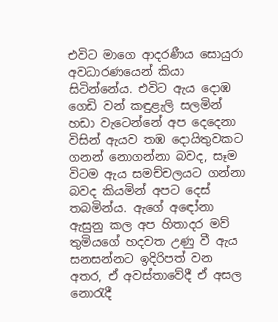එවිට මාගෙ ආදරණීය සොයුරා අවධාරණයෙන් කියා සිටින්නේය. එවිට ඇය දොඹ ගෙඩි වන් කඳුළැලි සලමින් හඩා වැටෙන්නේ අප දෙදෙනා විසින් ඇයව තඹ දොයිතුවකට ගනන් නොගන්නා බවද, සෑම විටම ඇය සමච්චලයට ගන්නා බවද කියමින් අපට දෙස් තබමින්ය. ඇගේ අඳෝනා ඇසුනු කල අප හිතාදර මව් තුමියගේ හදවත උණු වී ඇය සනසන්නට ඉදිරිපත් වන අතර, ඒ අවස්තාවේදී ඒ අසල නොරැදී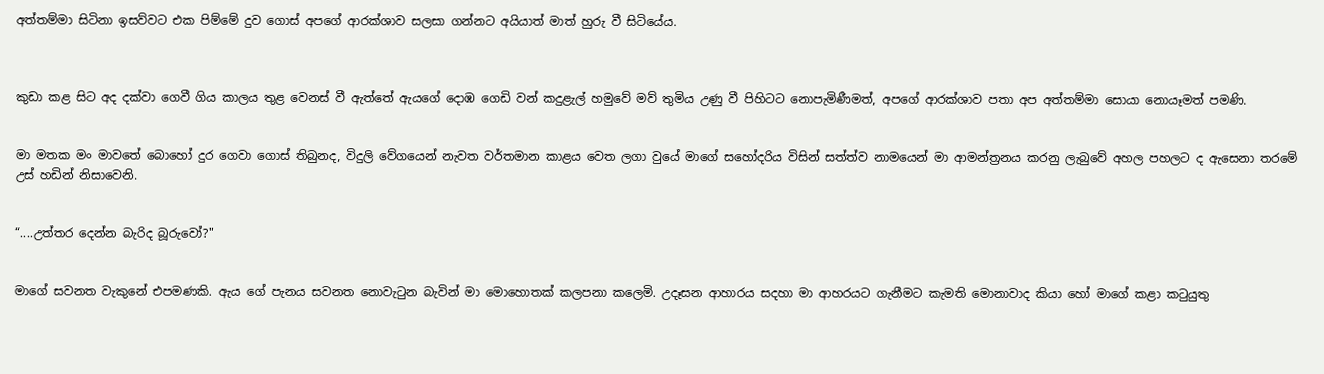අත්තම්මා සිටිනා ඉසව්වට එක පිම්මේ දුව ගොස් අපගේ ආරක්ශාව සලසා ගන්නට අයියාත් මාත් හුරු වී සිටියේය.



කුඩා කළ සිට අද දක්වා ගෙවී ගිය කාලය තුළ වෙනස් වී ඇත්තේ ඇයගේ දොඹ ගෙඩි වන් කදුළැල් හමුවේ මව් තුමිය උණු වී පිහිටට නොපැමිණීමත්, අපගේ ආරක්ශාව පතා අප අත්තම්මා සොයා නොයෑමත් පමණි.


මා මතක මං මාවතේ බොහෝ දුර ගෙවා ගොස් තිබුනද, විදුලි වේගයෙන් නැවත වර්තමාන කාළය වෙත ලගා වුයේ මාගේ සහෝදරිය විසින් සත්ත්ව නාමයෙන් මා ආමන්ත්‍රනය කරනු ලැබුවේ අහල පහලට ද ඇසෙනා තරමේ උස් හඩින් නිසාවෙනි.


“....උත්තර දෙන්න බැරිද බූරුවෝ?"


මාගේ සවනත වැකුනේ එපමණකි. ඇය ගේ පැනය සවනත නොවැටුන බැවින් මා මොහොතක් කලපනා කලෙමි. උදෑසන ආහාරය සදහා මා ආහරයට ගැනීමට කැමති මොනාවාද කියා හෝ මාගේ කළා කටුයුතු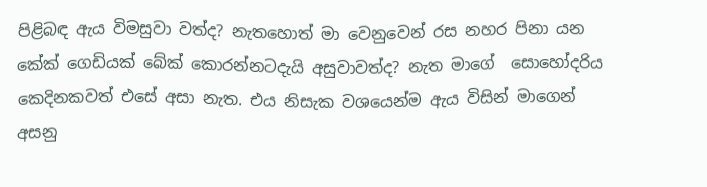පිළිබඳ ඇය විමසුවා වත්ද? නැතහොත් මා වෙනුවෙන් රස නහර පිනා යන කේක් ගෙඩියක් බේක් කොරන්නටදැයි අසුවාවත්ද? නැත මාගේ  සොහෝදරිය කෙදිනකවත් එසේ අසා නැත. එය නිසැක වශයෙන්ම ඇය විසින් මාගෙන් අසනු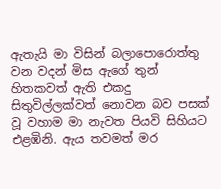ඇතැයි මා විසින් බලාපොරොත්තු වන වදන් මිස ඇගේ තුන් හිතකවත් ඇති එකදු සිතුවිල්ලක්වත් නොවන බව පසක් වූ වහාම මා නැවත පියවි සිහියට එළඹිනි. ඇය තවමත් මර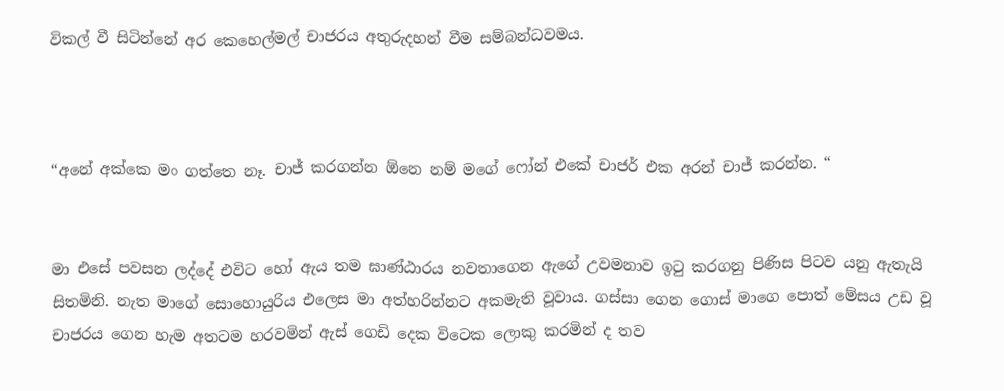විකල් වී සිටින්නේ අර කෙහෙල්මල් චාජරය අතුරුදහන් වීම සම්බන්ධවමය.



“අනේ අක්කෙ මං ගත්තෙ නෑ. චාජ් කරගන්න ඕනෙ නම් මගේ ෆෝන් එකේ චාජර් එක අරන් චාජ් කරන්න. “


මා එසේ පවසන ලද්දේ එවිට හෝ ඇය තම ඝාණ්ඨාරය නවතාගෙන ඇගේ උවමනාව ඉටු කරගනු පිණිස පිටව යනු ඇතැයි සිතමිනි. නැත මාගේ සොහොයුරිය එලෙස මා අත්හරින්නට අකමැති වූවාය. ගස්සා ගෙන ගොස් මාගෙ පොත් මේසය උඩ වූ චාජරය ගෙන හැම අතටම හරවමින් ඇස් ගෙඩි දෙක විටෙක ලොකු කරමින් ද තව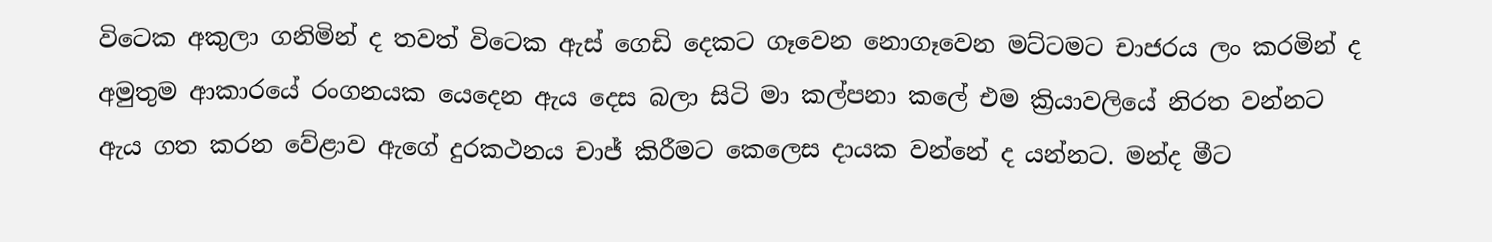විටෙක අකුලා ගනිමින් ද තවත් විටෙක ඇස් ගෙඩි දෙකට ගෑවෙන නොගෑවෙන මට්ටමට චාජරය ලං කරමින් ද අමුතුම ආකාරයේ රංගනයක යෙදෙන ඇය දෙස බලා සිටි මා කල්පනා කලේ එම ක්‍රියාවලියේ නිරත වන්නට ඇය ගත කරන වේළාව ඇගේ දුරකථනය චාජ් කිරීමට කෙලෙස දායක වන්නේ ද යන්නට. මන්ද මීට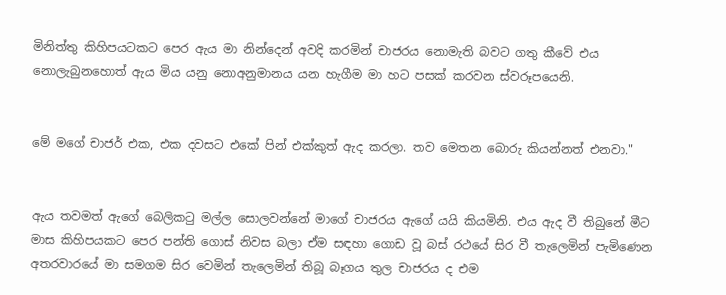මිනිත්තු කිහිපයටකට පෙර ඇය මා නින්දෙන් අවදි කරමින් චාජරය නොමැති බවට ගතු කීවේ එය නොලැබුනහොත් ඇය මිය යනු නොඅනුමානය යන හැගීම මා හට පසක් කරවන ස්වරූපයෙනි.


මේ මගේ චාජර් එක, එක දවසට එකේ පින් එක්කුත් ඇද කරලා. තව මෙතන බොරු කියන්නත් එනවා."


ඇය තවමත් ඇගේ බෙලිකටු මල්ල සොලවන්නේ මාගේ චාජරය ඇගේ යයි කියමිනි. එය ඇද වී තිබුනේ මීට මාස කිහිපයකට පෙර පන්ති ගොස් නිවස බලා ඒම සඳහා ගොඩ වූ බස් රථ‍යේ සිර වී තැලෙමින් පැමිණෙන අතරවාරයේ මා සමගම සිර වෙමින් තැලෙමින් තිබූ බෑගය තුල චාජරය ද එම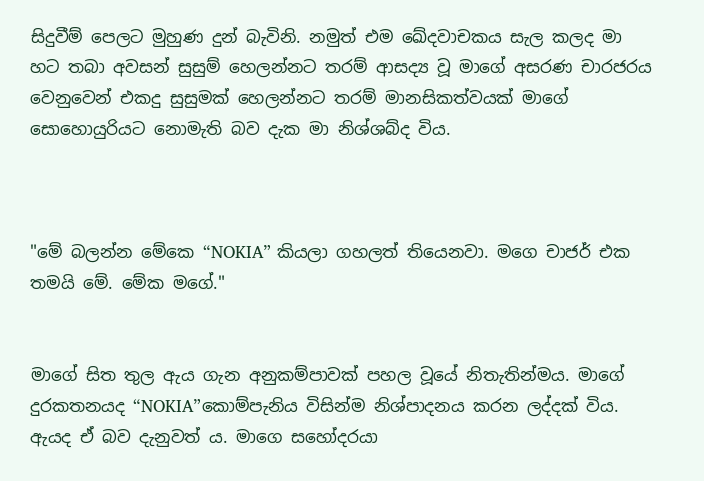සිදුවීම් පෙලට මුහුණ දුන් බැවිනි. නමුත් එම ඛේදවාචකය සැල කලද මා හට තබා අවසන් සුසුම් හෙලන්නට තරම් ආසද්‍ය වූ මාගේ අසරණ චාරජරය වෙනුවෙන් එකදු සුසුමක් හෙලන්නට තරම් මානසිකත්වයක් මාගේ සොහොයුරියට නොමැති බව දැක මා නිශ්ශබ්ද විය.



"මේ බලන්න මේකෙ “NOKIA” කියලා ගහලත් තියෙනවා. මගෙ චාජර් එක තමයි මේ. මේක මගේ."


මාගේ සිත තුල ඇය ගැන අනුකම්පාවක් පහල වූයේ නිතැතින්මය. මාගේ දුරකතනයද “NOKIA”කොම්පැනිය විසින්ම නිශ්පාදනය කරන ලද්දක් විය. ඇයද ඒ බව දැනුවත් ය. මාගෙ සහෝදරයා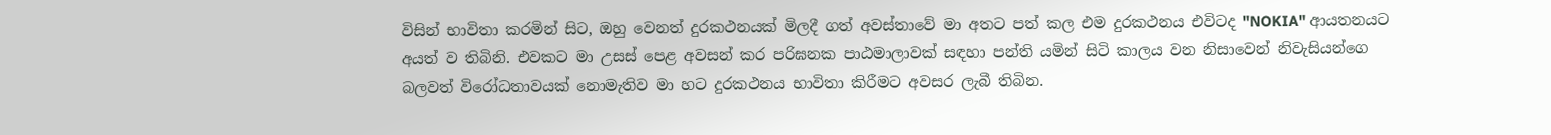විසින් භාවිතා කරමින් සිට, ඔහු වෙනත් දුරකථනයක් මිලදී ගත් අවස්තාවේ මා අතට පත් කල එම දුරකථනය එවිටද "NOKIA" ආයතනයට අයත් ව තිබිනි. එවකට මා උසස් පෙළ අවසන් කර පරිඝනක පාඨමාලාවක් සඳහා පන්ති යමින් සිටි කාලය වන නිසාවෙන් නිවැසියන්ගෙ බලවත් විරෝධතාවයක් නොමැතිව මා හට දුරකථනය භාවිතා කිරීමට අවසර ලැබී තිබින.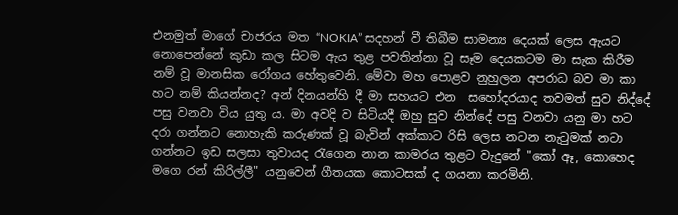එනමුත් මාගේ චාජරය මත “NOKIA” සදහන් වී තිබීම සාමන්‍ය දෙයක් ලෙස ඇයට නොපෙන්නේ කුඩා කල සිටම ඇය තුළ පවතින්නා වූ සෑම දෙයකටම මා සැක කිරීම නම් වූ මානසික රෝගය හේතුවෙනි. මේවා මහ පොළව නුහුලන අපරාධ බව මා කා හට නම් කියන්නද? අන් දිනයන්හි දී මා සහයට එන  සහෝදරයාද තවමත් සුව නිද්දේ පසු වනවා විය යුතු ය. මා අවදි ව සිටියදී ඔහු සුව නින්දේ පසු වනවා යනු මා හට දරා ගන්නට නොහැකි කරුණක් වූ බැවින් අක්කාට රිසි ලෙස නටන නැටුමක් නටා ගන්නට ඉඩ සලසා තුවායද රැගෙන නාන කාමරය තුළට වැදුනේ "කෝ ඈ, කොහෙද මගෙ රන් කිරිල්ලී" යනුවෙන් ගීතයක කොටසක් ද ගයනා කරමිනි.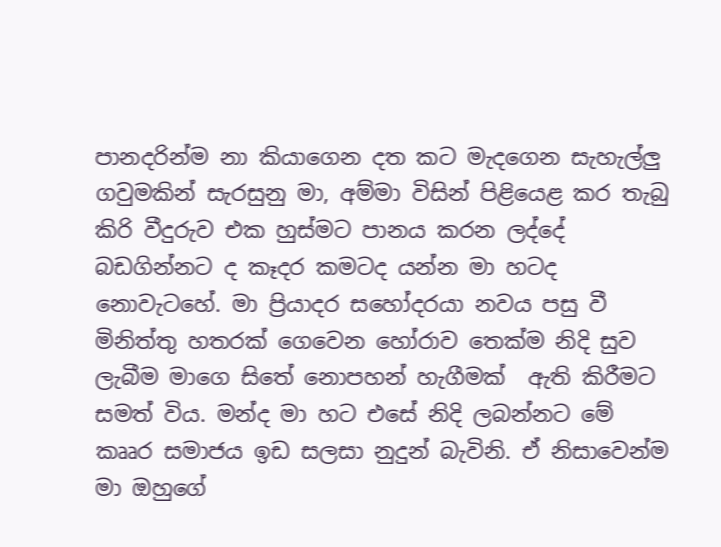පානදරින්ම නා කියාගෙන දත කට මැදගෙන සැහැල්ලු ගවුමකින් සැරසුනු මා, අම්මා විසින් පිළියෙළ කර තැබු කිරි වීදුරුව එක හුස්මට පානය කරන ලද්දේ බඩගින්නට ද කෑදර කමටද යන්න මා හටද නොවැටහේ. මා ප්‍රියාදර සහෝදරයා නවය පසු වී මිනිත්තු හතරක් ගෙවෙන හෝරාව තෙක්ම නිදි සුව ලැබීම මාගෙ සිතේ නොපහන් හැගීමක්  ඇති කිරීමට සමත් විය. මන්ද මා හට එසේ නිදි ලබන්නට මේ කෲර සමාජය ඉඩ සලසා නුදුන් බැවිනි. ඒ නිසාවෙන්ම මා ඔහුගේ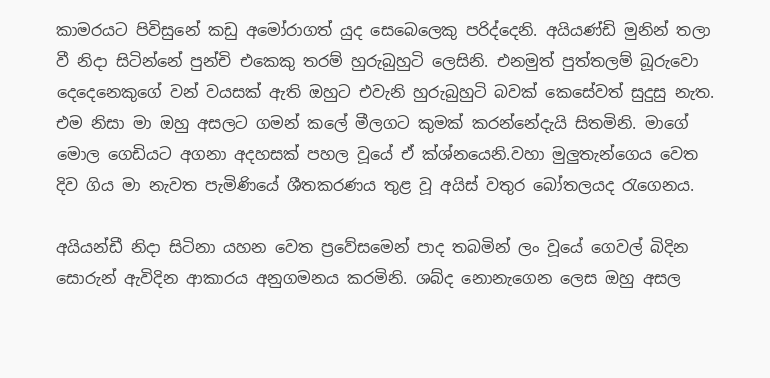කාමරයට පිවිසුනේ කඩු අමෝරාගත් යුද සෙබෙලෙකු පරිද්දෙනි. අයියණ්ඩි මුනින් තලා වී නිදා සිටින්නේ පුන්චි එකෙකු තරම් හුරුබුහුටි ලෙසිනි. එනමුත් පුත්තලම් බූරුවො දෙදෙනෙකුගේ වන් වයසක් ඇති ඔහුට එවැනි හුරුබුහුටි බවක් කෙසේවත් සුදුසු නැත. එම නිසා මා ඔහු අසලට ගමන් කලේ මීලගට කුමක් කරන්නේදැයි සිතමිනි. මාගේ මොල ගෙඩියට අගනා අදහසක් පහල වූයේ ඒ ක්ශ්නයෙනි.වහා මුලුතැන්ගෙය වෙත දිව ගිය මා නැවත පැමිණියේ ශීතකරණය තුළ වූ අයිස් වතුර බෝතලයද රැගෙනය.

අයියන්ඩී නිදා සිටිනා යහන වෙත ප්‍රවේසමෙන් පාද තබමින් ලං වූයේ ගෙවල් බිදින සොරුන් ඇවිදින ආකාරය අනුගමනය කරමිනි. ශබ්ද නොනැගෙන ලෙස ඔහු අසල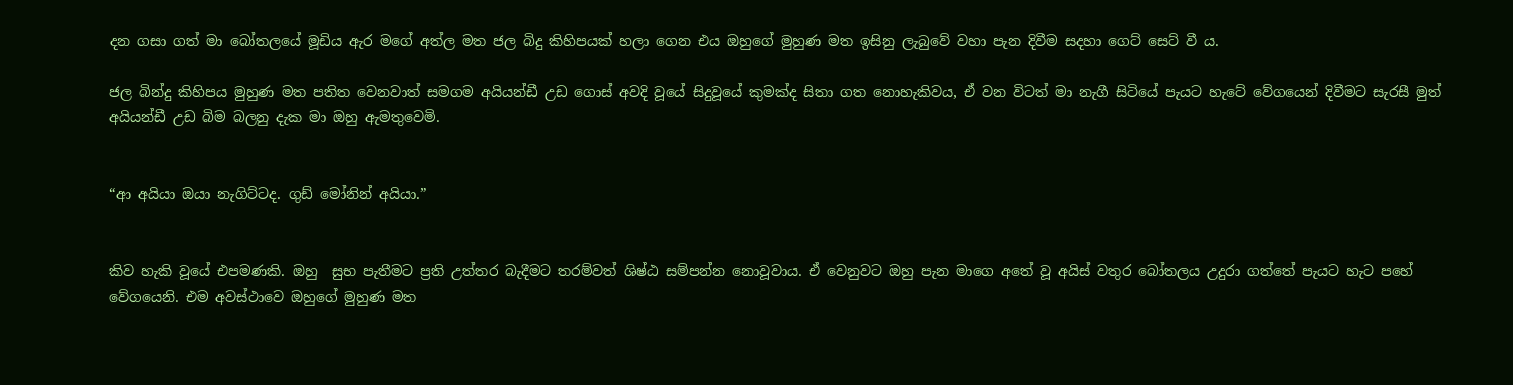දන ගසා ගත් මා බෝතලයේ මූඩිය ඇර මගේ අත්ල මත ජල බිදු කිහිපයක් හලා ගෙන එය ඔහුගේ මුහුණ මත ඉසිනු ලැබුවේ වහා පැන දිවීම සදහා ගෙට් සෙට් වී ය.

ජල බින්දු කිහිපය මුහුණ මත පතිත වෙනවාත් සමගම අයියන්ඩී උඩ ගොස් අවදි වූයේ සිදුවූයේ කුමක්ද සිතා ගත නොහැකිවය, ඒ වන විටත් මා නැගී සිටියේ පැයට හැටේ වේගයෙන් දිවීමට සැරසී මුත් අයියන්ඩී උඩ බිම බලනු දැක මා ඔහු ඇමතුවෙමි.


“ආ අයියා ඔයා නැගිට්ටද. ගුඩ් මෝනින් අයියා.”


කිව හැකි වූයේ එපමණකි. ඔහු  සුභ පැතීමට ප්‍රති උත්තර බැදීමට තරම්වත් ශිෂ්ඨ සම්පන්න නොවූවාය. ඒ වෙනුවට ඔහු පැන මාගෙ අතේ වූ අයිස් වතුර බෝතලය උදුරා ගත්තේ පැයට හැට පහේ වේගයෙනි. එම අවස්ථාවෙ ඔහුගේ මුහුණ මත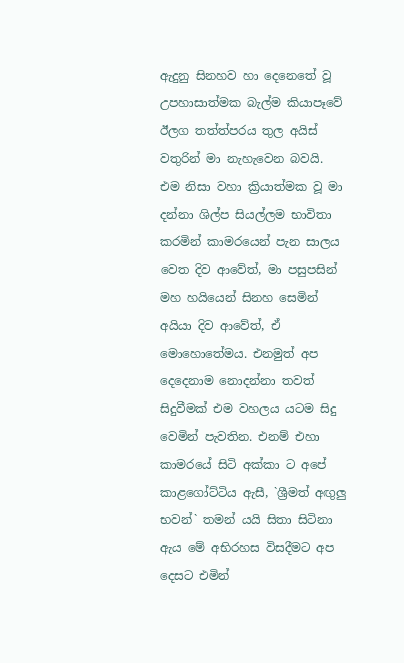ඇදුනු සිනහව හා දෙනෙතේ වූ උපහාසාත්මක බැල්ම කියාපෑවේ ඊලග තත්ත්පරය තුල අයිස් වතුරින් මා නැහැවෙන බවයි. එම නිසා වහා ක්‍රියාත්මක වූ මා දන්නා ශිල්ප සියල්ලම භාවිතා කරමින් කාමරයෙන් පැන සාලය වෙත දිව ආවේත්, මා පසුපසින් මහ හයියෙන් සිනහ සෙමින් අයියා දිව ආවේත්, ඒ මොහොතේමය. එනමුත් අප දෙදෙනාම නොදන්නා තවත් සිදුවීමක් එම වහලය යටම සිදු වෙමින් පැවතින. එනම් එහා කාමරයේ සිටි අක්කා ට අපේ කාළගෝට්ටිය ඇසී, `ශ්‍රීමත් අඟුලු භවන්` තමන් යයි සිතා සිටිනා ඇය මේ අභිරහස විසදීමට අප දෙසට එමින්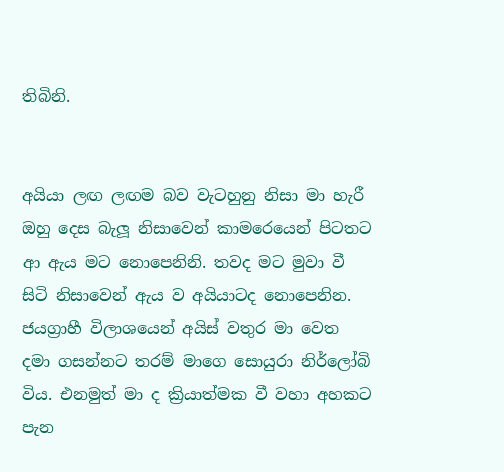තිබිනි.


අයියා ලඟ ලඟම බව වැටහුනු නිසා මා හැරී ඔහු දෙස බැලූ නිසාවෙන් කාමරෙයෙන් පිටතට ආ ඇය මට නොපෙනිනි. තවද මට මුවා වී සිටි නිසාවෙන් ඇය ව අයියාටද නොපෙනින. ජයග්‍රාහී විලාශයෙන් අයිස් වතුර මා වෙත දමා ගසන්නට තරම් මාගෙ සොයුරා නිර්ලෝබි විය. එනමුත් මා ද ක්‍රියාත්මක වී වහා අහකට පැන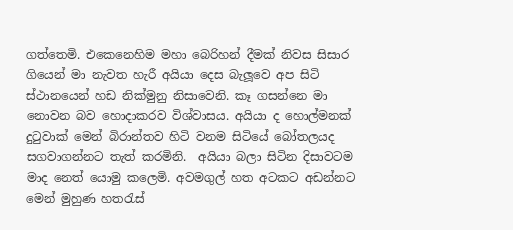ගත්තෙමි. එකෙනෙහිම මහා බෙරිහන් දීමක් නිවස සිසාර ගියෙන් මා නැවත හැරී අයියා දෙස බැලූවෙ අප සිටි ස්ථානයෙන් හඩ නික්මුනු නිසාවෙනි. කෑ ගසන්නෙ මා නොවන බව හොදාකරව විශ්වාසය. අයියා ද හොල්මනක් දුටුවාක් මෙන් බිරාන්තව හිටි වනම සිටියේ බෝතලයද සගවාගන්නට තැත් කරමිනි.  අයියා බලා සිටින දිසාවටම මාද නෙත් යොමු කලෙමි. අවමගුල් හත අටකට අඩන්නට මෙන් මුහුණ හතරැස්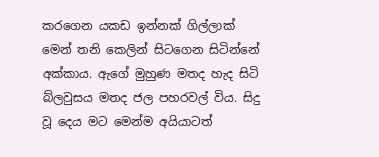කරගෙන යකඩ ඉන්නක් ගිල්ලාක් මෙන් තනි කෙලින් සිටගෙන සිටින්නේ අක්කාය. ඇගේ මුහුණ මතද හැද සිටි බ්ලවුසය මතද ජල පහරවල් විය. සිදු වූ දෙය මට මෙන්ම අයියාටත්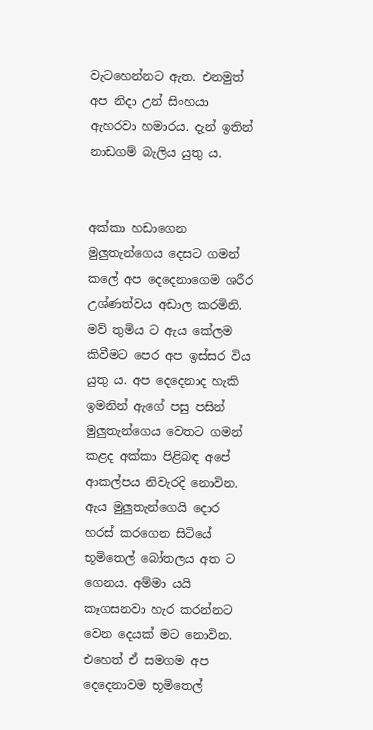වැටහෙන්නට ඇත. එනමුත් අප නිදා උන් සිංහයා ඇහරවා හමාරය. දැන් ඉතින් නාඩගම් බැලිය යුතු ය.


අක්කා හඩාගෙන මුලුතැන්ගෙය දෙසට ගමන් කලේ අප දෙදෙනාගෙම ශරීර උශ්ණත්වය අඩාල කරමිනි. මව් තුමිය ට ඇය කේලම කිවීමට පෙර අප ඉස්සර විය යුතු ය. අප දෙදෙනාද හැකි ඉමනින් ඇගේ පසු පසින් මුලුතැන්ගෙය වෙතට ගමන් කළද අක්කා පිළිබඳ අපේ ආකල්පය නිවැරදි නොවින. ඇය මුලුතැන්ගෙයි දොර හරස් කරගෙන සිටියේ භූමිතෙල් බෝතලය අත ට ගෙනය. අම්මා යයි කෑගසනවා හැර කරන්නට වෙන දෙයක් මට නොවින. එහෙත් ඒ සමගම අප දෙදෙනාවම භූමිතෙල්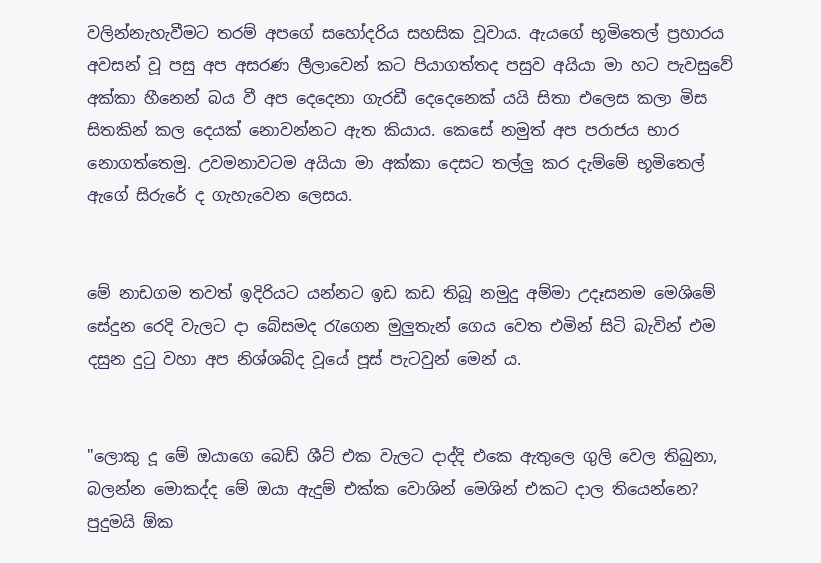වලින්නැහැවීමට තරම් අපගේ සහෝදරිය සහසික වූවාය. ඇයගේ භූමිතෙල් ප්‍රහාරය අවසන් වූ පසු අප අසරණ ලීලාවෙන් කට පියාගත්තද පසුව අයියා මා හට පැවසුවේ අක්කා හීනෙන් බය වී අප දෙදෙනා ගැරඩී දෙදෙනෙක් යයි සිතා එලෙස කලා මිස සිතකින් කල දෙයක් නොවන්නට ඇත කියාය. කෙසේ නමුත් අප පරාජය භාර නොගත්තෙමු. උවමනාවටම අයියා මා අක්කා දෙසට තල්ලු කර දැම්මේ භූමිතෙල් ඇගේ සිරුරේ ද ගැහැවෙන ලෙසය.


මේ නාඩගම තවත් ඉදිරියට යන්නට ඉඩ කඩ තිබූ නමුදු අම්මා උදෑසනම මෙශිමේ සේදුන රෙදි වැලට දා බේසමද රැගෙන මුලුතැන් ගෙය වෙත එමින් සිටි බැවින් එම දසුන දුටු වහා අප නිශ්ශබ්ද වූයේ පූස් පැටවුන් මෙන් ය.


"ලොකු දූ මේ ඔයාගෙ බෙඩ් ශීට් එක වැලට දාද්දි එකෙ ඇතුලෙ ගුලි වෙල තිබුනා, බලන්න මොකද්ද මේ ඔයා ඇදුම් එක්ක වොශින් මෙශින් එකට දාල තියෙන්නෙ? පුදුමයි ඕක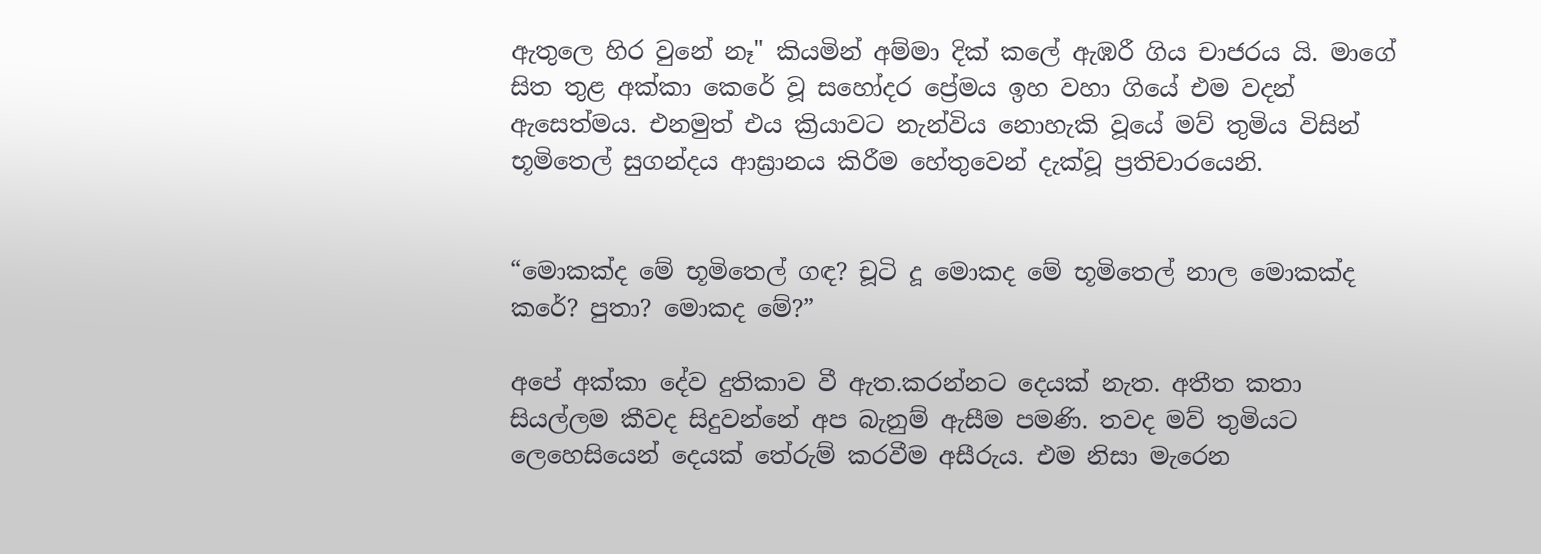ඇතුලෙ හිර වුනේ නෑ" කියමින් අම්මා දික් කලේ ඇඹරී ගිය චාජරය යි. මාගේ සිත තුළ අක්කා කෙරේ වූ සහෝදර ප්‍රේමය ඉහ වහා ගියේ එම වදන් ඇසෙත්මය. එනමුත් එය ක්‍රියාවට නැන්විය නොහැකි වූයේ මව් තුමිය විසින් භූමිතෙල් සුගන්දය ආඝ්‍රානය කිරීම හේතුවෙන් දැක්වූ ප්‍රතිචාරයෙනි.


“මොකක්ද මේ භූමිතෙල් ගඳ? චූටි දූ මොකද මේ භූමිතෙල් නාල මොකක්ද කරේ? පුතා? මොකද මේ?”

අපේ අක්කා දේව දුතිකාව වී ඇත.කරන්නට දෙයක් නැත. අතීත කතා සියල්ලම කීවද සිදුවන්නේ අප බැනුම් ඇසීම පමණි. තවද මව් තුමියට ලෙහෙසියෙන් දෙයක් තේරුම් කරවීම අසීරුය. එම නිසා මැරෙන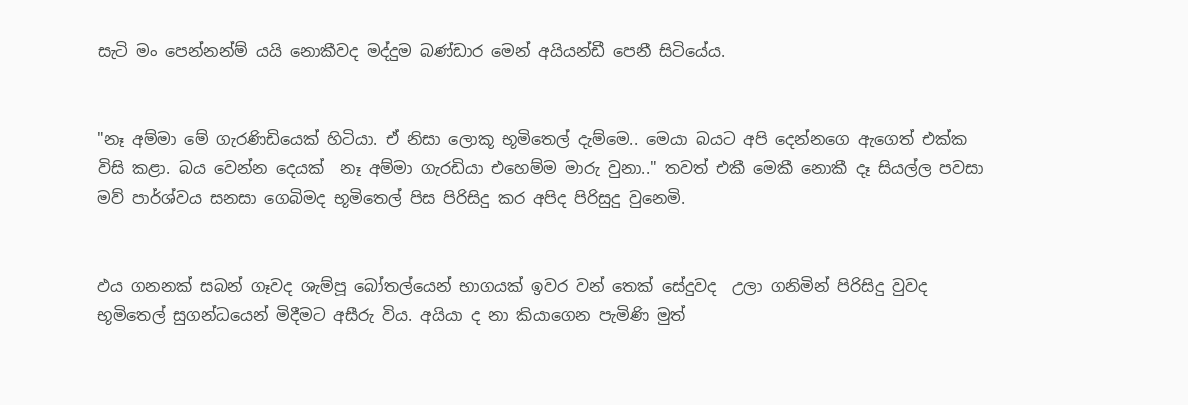සැටි මං පෙන්නන්ම් යයි නොකීවද මද්දුම බණ්ඩාර මෙන් අයියන්ඩී පෙනී සිටියේය.


"නෑ අම්මා මේ ගැරණිඩියෙක් හිටියා. ඒ නිසා ලොකූ භූමිතෙල් දැම්මෙ.. මෙයා බයට අපි දෙන්නගෙ ඇගෙත් එක්ක විසි කළා. බය වෙන්න දෙයක්  නෑ අම්මා ගැරඩියා එහෙම්ම මාරු වුනා.." තවත් එකී මෙකී නොකී දෑ සියල්ල පවසා මව් පාර්ශ්වය සනසා ගෙබිමද භූමිතෙල් පිස පිරිසිදු කර අපිද පිරිසුදු වුනෙමි.


ඵය ගනනක් සබන් ගෑවද ශැම්පූ බෝතල්යෙන් භාගයක් ඉවර වන් තෙක් සේදුවද  උලා ගනිමින් පිරිසිදු වුවද භූමිතෙල් සුගන්ධයෙන් මිදීමට අසීරු විය. අයියා ද නා කියාගෙන පැමිණි මුත්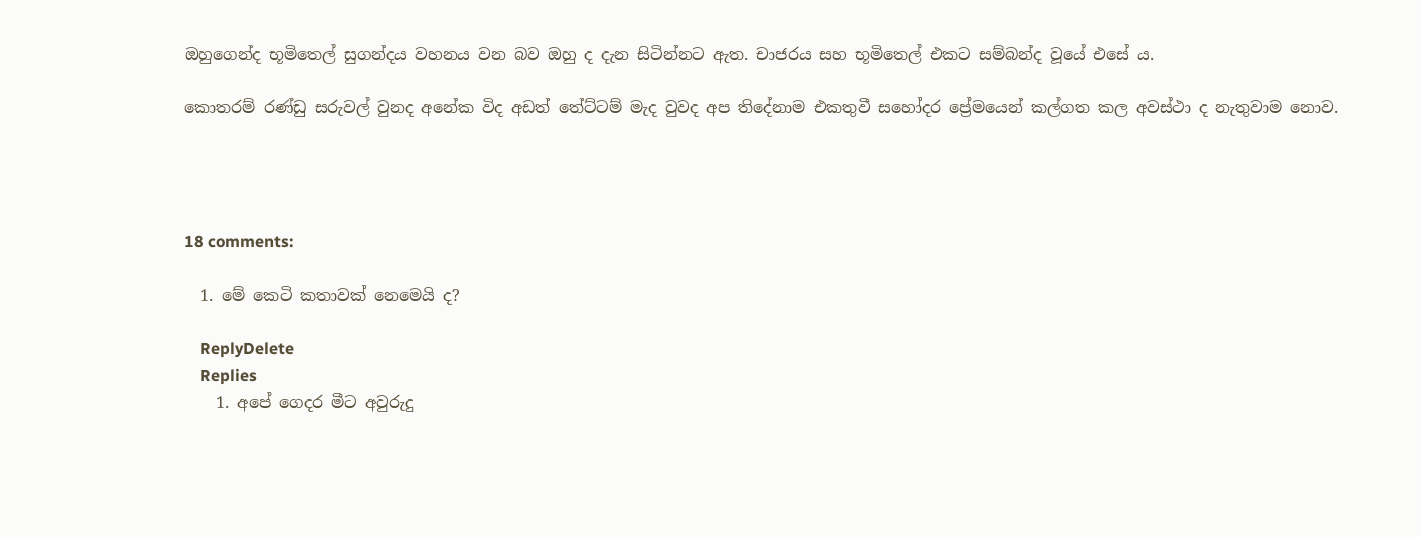ඔහුගෙන්ද භූමිතෙල් සුගන්දය වහනය වන බව ඔහු ද දැන සිටින්නට ඇත. චාජරය සහ භූමිතෙල් එකට සම්බන්ද වූයේ එසේ ය.

කොතරම් රණ්ඩු සරුවල් වුනද අනේක විද අඩත් තේට්ටම් මැද වුවද අප තිදේනාම එකතුවී සහෝදර ප්‍රේමයෙන් කල්ගත කල අවස්ථා ද නැතුවාම නොව.




18 comments:

  1. මේ කෙටි කතාවක් නෙමෙයි ද?

    ReplyDelete
    Replies
    1. අපේ ගෙදර මීට අවුරුදු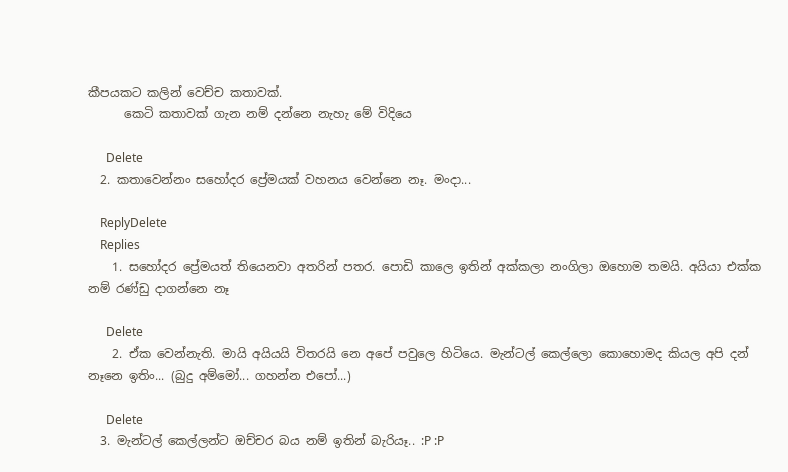කීපයකට කලින් වෙච්ච කතාවක්.
      කෙටි කතාවක් ගැන නම් දන්නෙ නැහැ මේ විදියෙ

      Delete
  2. කතාවෙන්නං සහෝදර ප්‍ර‍ේමයක් වහනය වෙන්නෙ නෑ. මංදා...

    ReplyDelete
    Replies
    1. සහෝදර ප්‍රේමයත් තියෙනවා අතරින් පතර. පොඩි කාලෙ ඉතින් අක්කලා නංගිලා ඔහොම තමයි. අයියා එක්ක නම් රණ්ඩු දාගන්නෙ නෑ

      Delete
    2. ඒක වෙන්නැති. මායි අයියයි විතරයි නෙ අපේ පවුලෙ හිටියෙ. මැන්ටල් කෙල්ලො කොහ‍ොමද කියල අපි දන් නෑනෙ ඉතිං... (බුදු අම්මෝ... ගහන්න එපෝ...)

      Delete
  3. මැන්ටල් කෙල්ලන්ට ඔච්චර බය නම් ඉතින් බැරියෑ.. :P :P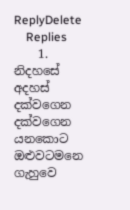ReplyDelete
    Replies
    1. නිදහසේ අදහස් දක්වගෙන දක්වගෙන යනකොට ඔළුවටමනෙ ගැහුවෙ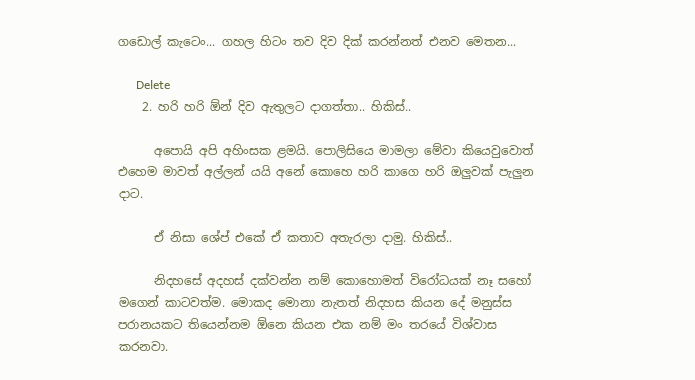ගඩොල් කැටෙං... ගහල හිටං තව දිව දික් කරන්නත් එනව මෙතන...

      Delete
    2. හරි හරි ඕන් දිව ඇතුලට දාගත්තා.. හිකිස්..

      අපොයි අපි අහිංසක ළමයි. පොලිසියෙ මාමලා මේවා කියෙවුවොත් එහෙම මාවත් අල්ලන් යයි අනේ කොහෙ හරි කාගෙ හරි ඔලුවක් පැලුන දාට.

      ඒ නිසා ශේප් එකේ ඒ කතාව අතැරලා දාමු. හිකිස්..

      නිදහසේ අදහස් දක්වන්න නම් කොහොමත් විරෝධයක් නෑ සහෝ මගෙන් කාටවත්ම. මොකද මොනා නැතත් නිදහස කියන දේ මනුස්ස පරානයකට තියෙන්නම ඕනෙ කියන එක නම් මං තරයේ විශ්වාස කරනවා.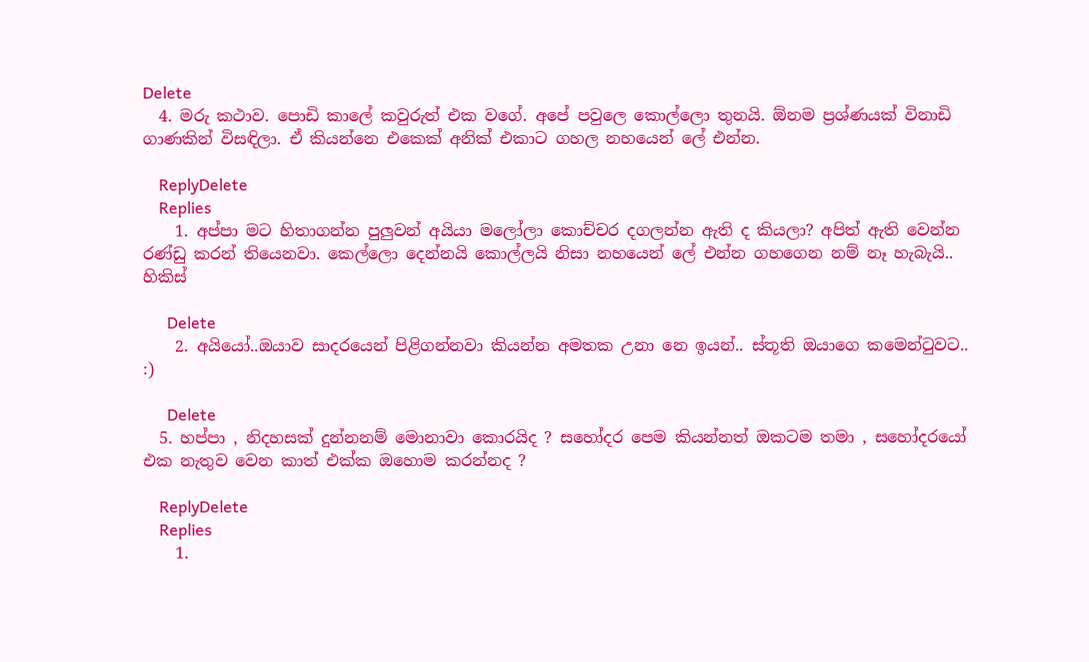Delete
  4. මරු කථාව. පොඩි කාලේ කවුරුත් එක වගේ. අපේ පවුලෙ කොල්ලො තුනයි. ඕනම ප්‍රශ්ණයක් විනාඩි ගාණකින් විසඳිලා. ඒ කියන්නෙ එකෙක් අනික් එකාට ගහල නහයෙන් ලේ එන්න.

    ReplyDelete
    Replies
    1. අප්පා මට හිතාගන්න පුලුවන් අයියා මලෝලා කොච්චර දගලන්න ඇති ද කියලා? අපිත් ඇති වෙන්න රණ්ඩු කරන් තියෙනවා. කෙල්ලො දෙන්නයි කොල්ලයි නිසා නහයෙන් ලේ එන්න ගහගෙන නම් නෑ හැබැයි.. හිකිස්

      Delete
    2. අයියෝ..ඔයාව සාදරයෙන් පිළිගන්නවා කියන්න අමතක උනා නෙ ඉයන්.. ස්තූති ඔයාගෙ කමෙන්ටුවට.. :)

      Delete
  5. හප්පා , නිදහසක් දුන්නනම් මොනාවා කොරයිද ? සහෝදර පෙම කියන්නත් ඔකටම තමා , සහෝදරයෝ එක නැතුව වෙන කාත් එක්ක ඔහොම කරන්නද ?

    ReplyDelete
    Replies
    1.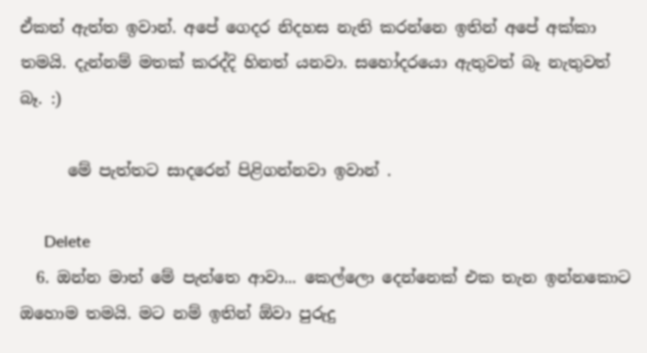ඒකත් ඇත්ත ඉවාන්. අපේ ගෙදර නිදහස නැති කරන්නෙ ඉතින් අපේ අක්කා තමයි. දැන්නම් මතක් කරද්දි හිනත් යනවා. සහෝදරයො ඇතුවත් බෑ නැතුවත් බෑ. :)

      මේ පැත්තට සාදරෙන් පිළිගන්නවා ඉවාන් .

      Delete
  6. ඔන්න මාත් මේ පැත්තෙ ආවා... කෙල්ලො දෙන්නෙක් එක තැන ඉන්නකොට ඔහොම තමයි. මට නම් ඉතින් ඕවා පුරුදු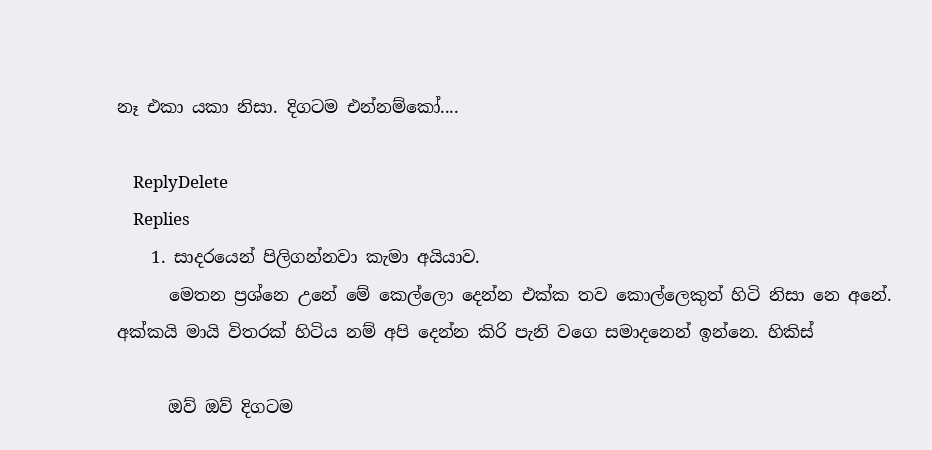නෑ එකා යකා නිසා. දිගටම එන්නම්කෝ....

    ReplyDelete
    Replies
    1. සාදරයෙන් පිලිගන්නවා කැමා අයියාව.
      මෙතන ප්‍රශ්නෙ උනේ මේ කෙල්ලො දෙන්න එක්ක තව කොල්ලෙකුත් හිටි නිසා නෙ අනේ. අක්කයි මායි විතරක් හිටිය නම් අපි දෙන්න කිරි පැනි වගෙ සමාදනෙන් ඉන්නෙ. හිකිස්

      ඔව් ඔව් දිගටම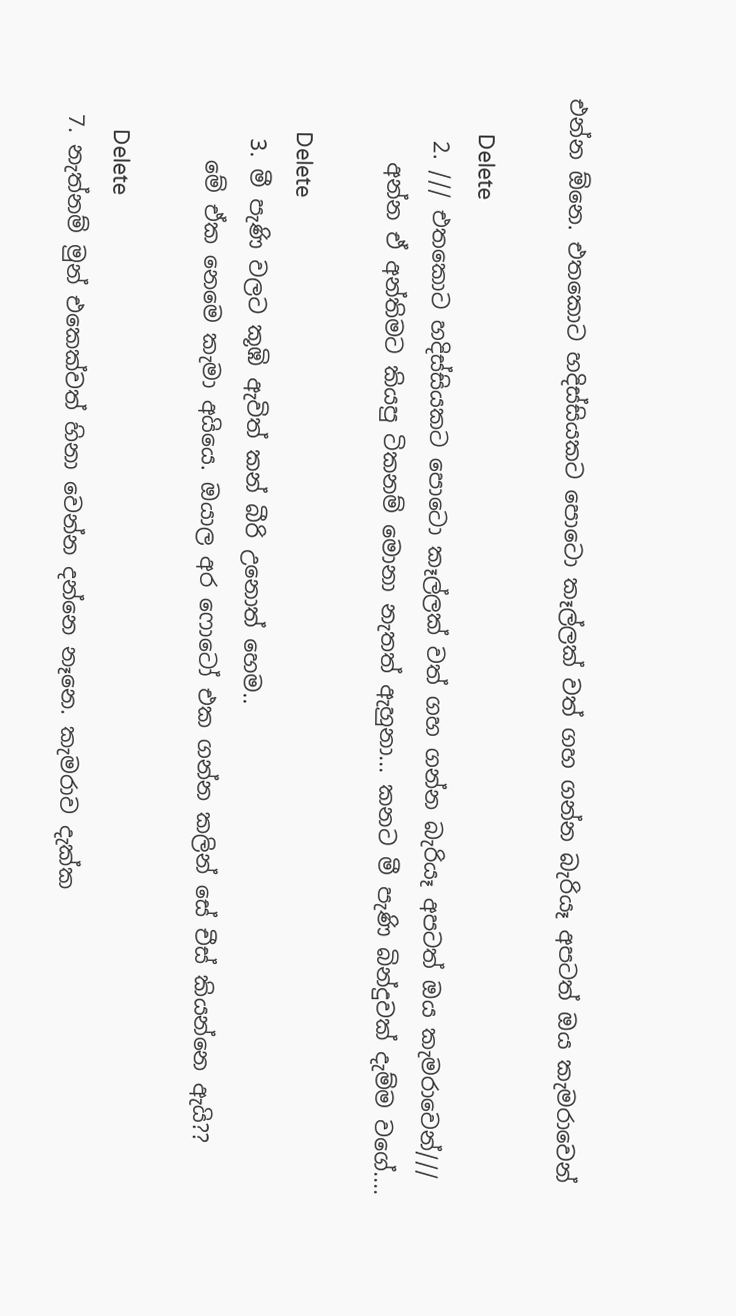එන්න ඕනෙ. එතකොට හදිස්සියකට පොටො කෑල්ලක් වත් ගහ ගන්න බැරියෑ අපටත් ඔය කැමරාවෙන්

      Delete
    2. /// එතකොට හදිස්සියකට පොටො කෑල්ලක් වත් ගහ ගන්න බැරියෑ අපටත් ඔය කැමරාවෙන්///
      අන්න ඒ අන්තිමට කියපු ටිකනම් මොනා නැතත් ඇහුනා... කනට මී පැණි බින්දුවක් දැම්ම වගේ....

      Delete
    3. මී පැණි වලට කූඹි ඇවිත් කන් බීරි උනොත් හෙම..
      මේ ඒක නෙමෙ කැමා අයියෙ. ඔයාල අර ෆොටෝ එක ගන්න කලින් සේ චීස් කියන්නෙ ඇයි??

      Delete
  7. නැත්නම් මුන් එකෙක්වත් හිනා වෙන්න දන්නෙ නෑනෙ. කැමරාව දැක්ක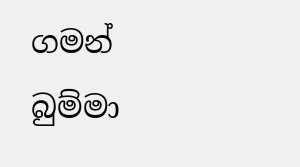ගමන් බුම්මා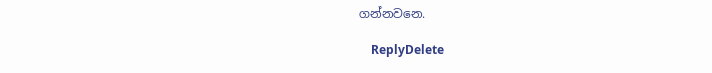ගන්නවනෙ.

    ReplyDelete